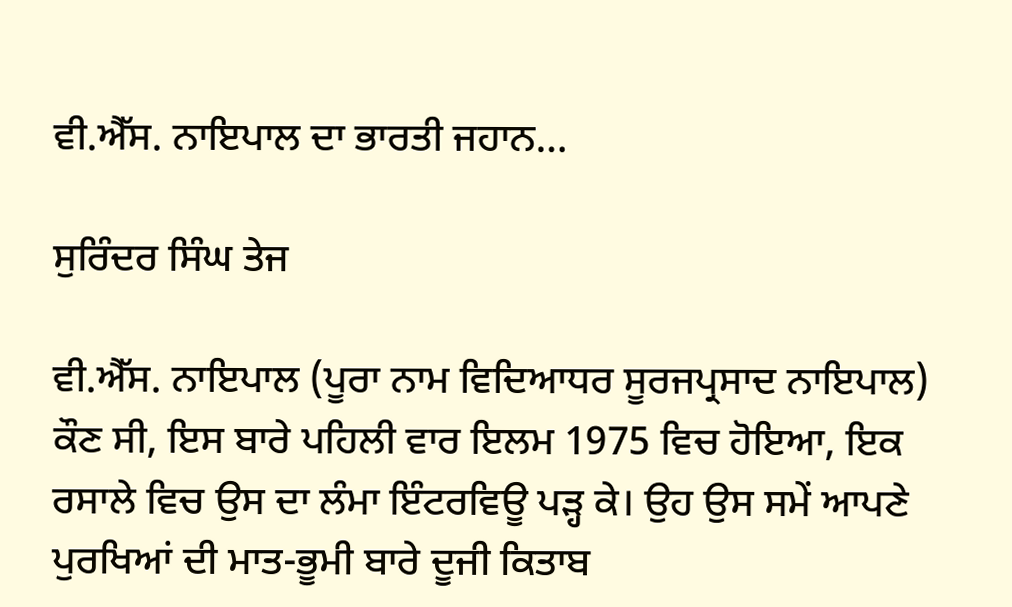ਵੀ.ਐੱਸ. ਨਾਇਪਾਲ ਦਾ ਭਾਰਤੀ ਜਹਾਨ…

ਸੁਰਿੰਦਰ ਸਿੰਘ ਤੇਜ

ਵੀ.ਐੱਸ. ਨਾਇਪਾਲ (ਪੂਰਾ ਨਾਮ ਵਿਦਿਆਧਰ ਸੂਰਜਪ੍ਰਸਾਦ ਨਾਇਪਾਲ) ਕੌਣ ਸੀ, ਇਸ ਬਾਰੇ ਪਹਿਲੀ ਵਾਰ ਇਲਮ 1975 ਵਿਚ ਹੋਇਆ, ਇਕ ਰਸਾਲੇ ਵਿਚ ਉਸ ਦਾ ਲੰਮਾ ਇੰਟਰਵਿਊ ਪੜ੍ਹ ਕੇ। ਉਹ ਉਸ ਸਮੇਂ ਆਪਣੇ ਪੁਰਖਿਆਂ ਦੀ ਮਾਤ-ਭੂਮੀ ਬਾਰੇ ਦੂਜੀ ਕਿਤਾਬ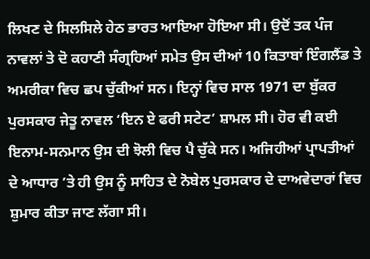ਲਿਖਣ ਦੇ ਸਿਲਸਿਲੇ ਹੇਠ ਭਾਰਤ ਆਇਆ ਹੋਇਆ ਸੀ। ਉਦੋਂ ਤਕ ਪੰਜ ਨਾਵਲਾਂ ਤੇ ਦੋ ਕਹਾਣੀ ਸੰਗ੍ਰਹਿਆਂ ਸਮੇਤ ਉਸ ਦੀਆਂ 10 ਕਿਤਾਬਾਂ ਇੰਗਲੈਂਡ ਤੇ ਅਮਰੀਕਾ ਵਿਚ ਛਪ ਚੁੱਕੀਆਂ ਸਨ। ਇਨ੍ਹਾਂ ਵਿਚ ਸਾਲ 1971 ਦਾ ਬੁੱਕਰ ਪੁਰਸਕਾਰ ਜੇਤੂ ਨਾਵਲ ‘ਇਨ ਏ ਫਰੀ ਸਟੇਟ’ ਸ਼ਾਮਲ ਸੀ। ਹੋਰ ਵੀ ਕਈ ਇਨਾਮ-ਸਨਮਾਨ ਉਸ ਦੀ ਝੋਲੀ ਵਿਚ ਪੈ ਚੁੱਕੇ ਸਨ। ਅਜਿਹੀਆਂ ਪ੍ਰਾਪਤੀਆਂ ਦੇ ਆਧਾਰ ’ਤੇ ਹੀ ਉਸ ਨੂੰ ਸਾਹਿਤ ਦੇ ਨੋਬੇਲ ਪੁਰਸਕਾਰ ਦੇ ਦਾਅਵੇਦਾਰਾਂ ਵਿਚ ਸ਼ੁਮਾਰ ਕੀਤਾ ਜਾਣ ਲੱਗਾ ਸੀ।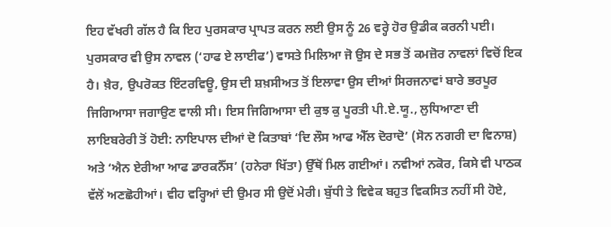ਇਹ ਵੱਖਰੀ ਗੱਲ ਹੈ ਕਿ ਇਹ ਪੁਰਸਕਾਰ ਪ੍ਰਾਪਤ ਕਰਨ ਲਈ ਉਸ ਨੂੰ 26 ਵਰ੍ਹੇ ਹੋਰ ਉਡੀਕ ਕਰਨੀ ਪਈ। ਪੁਰਸਕਾਰ ਵੀ ਉਸ ਨਾਵਲ (‘ਹਾਫ ਏ ਲਾਈਫ’) ਵਾਸਤੇ ਮਿਲਿਆ ਜੋ ਉਸ ਦੇ ਸਭ ਤੋਂ ਕਮਜ਼ੋਰ ਨਾਵਲਾਂ ਵਿਚੋਂ ਇਕ ਹੈ। ਖ਼ੈਰ, ਉਪਰੋਕਤ ਇੰਟਰਵਿਊ, ਉਸ ਦੀ ਸ਼ਖ਼ਸੀਅਤ ਤੋਂ ਇਲਾਵਾ ਉਸ ਦੀਆਂ ਸਿਰਜਨਾਵਾਂ ਬਾਰੇ ਭਰਪੂਰ ਜਿਗਿਆਸਾ ਜਗਾਉਣ ਵਾਲੀ ਸੀ। ਇਸ ਜਿਗਿਆਸਾ ਦੀ ਕੁਝ ਕੁ ਪੂਰਤੀ ਪੀ.ਏ.ਯੂ., ਲੁਧਿਆਣਾ ਦੀ ਲਾਇਬਰੇਰੀ ਤੋਂ ਹੋਈ: ਨਾਇਪਾਲ ਦੀਆਂ ਦੋ ਕਿਤਾਬਾਂ ‘ਦਿ ਲੌਸ ਆਫ ਐੱਲ ਦੋਰਾਦੋ’ (ਸੋਨ ਨਗਰੀ ਦਾ ਵਿਨਾਸ਼) ਅਤੇ ‘ਐਨ ਏਰੀਆ ਆਫ ਡਾਰਕਨੈੱਸ’ (ਹਨੇਰਾ ਖਿੱਤਾ) ਉੱਥੋਂ ਮਿਲ ਗਈਆਂ। ਨਵੀਆਂ ਨਕੋਰ, ਕਿਸੇ ਵੀ ਪਾਠਕ ਵੱਲੋਂ ਅਣਛੋਹੀਆਂ। ਵੀਹ ਵਰ੍ਹਿਆਂ ਦੀ ਉਮਰ ਸੀ ਉਦੋਂ ਮੇਰੀ। ਬੁੱਧੀ ਤੇ ਵਿਵੇਕ ਬਹੁਤ ਵਿਕਸਿਤ ਨਹੀਂ ਸੀ ਹੋਏ,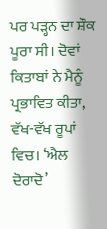ਪਰ ਪੜ੍ਹਨ ਦਾ ਸ਼ੌਕ ਪੂਰਾ ਸੀ। ਦੋਵਾਂ ਕਿਤਾਬਾਂ ਨੇ ਮੈਨੂੰ ਪ੍ਰਭਾਵਿਤ ਕੀਤਾ, ਵੱਖ-ਵੱਖ ਰੂਪਾਂ ਵਿਚ। ‘ਐਲ ਦੋਰਾਦੋ’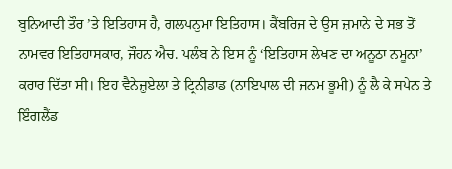ਬੁਨਿਆਦੀ ਤੌਰ ’ਤੇ ਇਤਿਹਾਸ ਹੈ, ਗਲਪਨੁਮਾ ਇਤਿਹਾਸ। ਕੈਂਬਰਿਜ ਦੇ ਉਸ ਜ਼ਮਾਨੇ ਦੇ ਸਭ ਤੋਂ ਨਾਮਵਰ ਇਤਿਹਾਸਕਾਰ, ਜੌਹਨ ਐਚ. ਪਲੰਬ ਨੇ ਇਸ ਨੂੰ ‘ਇਤਿਹਾਸ ਲੇਖਣ ਦਾ ਅਨੂਠਾ ਨਮੂਨਾ’ ਕਰਾਰ ਦਿੱਤਾ ਸੀ। ਇਹ ਵੈਨੇਜ਼ੁਏਲਾ ਤੇ ਟ੍ਰਿਨੀਡਾਡ (ਨਾਇਪਾਲ ਦੀ ਜਨਮ ਭੂਮੀ) ਨੂੰ ਲੈ ਕੇ ਸਪੇਨ ਤੇ ਇੰਗਲੈਂਡ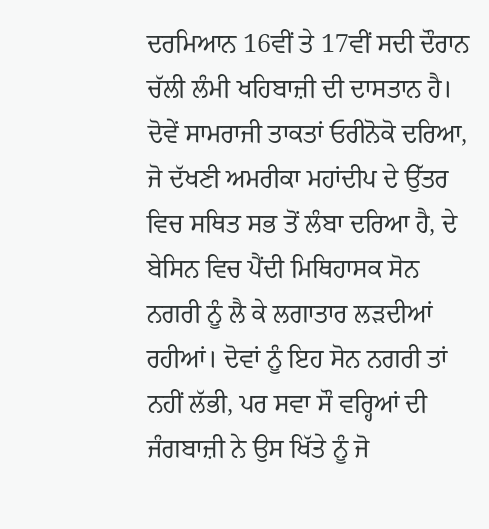ਦਰਮਿਆਨ 16ਵੀਂ ਤੇ 17ਵੀਂ ਸਦੀ ਦੌਰਾਨ ਚੱਲੀ ਲੰਮੀ ਖਹਿਬਾਜ਼ੀ ਦੀ ਦਾਸਤਾਨ ਹੈ। ਦੋਵੇਂ ਸਾਮਰਾਜੀ ਤਾਕਤਾਂ ਓਰੀਨੋਕੋ ਦਰਿਆ, ਜੋ ਦੱਖਣੀ ਅਮਰੀਕਾ ਮਹਾਂਦੀਪ ਦੇ ਉੱਤਰ ਵਿਚ ਸਥਿਤ ਸਭ ਤੋਂ ਲੰਬਾ ਦਰਿਆ ਹੈ, ਦੇ ਬੇਸਿਨ ਵਿਚ ਪੈਂਦੀ ਮਿਥਿਹਾਸਕ ਸੋਨ ਨਗਰੀ ਨੂੰ ਲੈ ਕੇ ਲਗਾਤਾਰ ਲੜਦੀਆਂ ਰਹੀਆਂ। ਦੋਵਾਂ ਨੂੰ ਇਹ ਸੋਨ ਨਗਰੀ ਤਾਂ ਨਹੀਂ ਲੱਭੀ, ਪਰ ਸਵਾ ਸੌ ਵਰ੍ਹਿਆਂ ਦੀ ਜੰਗਬਾਜ਼ੀ ਨੇ ਉਸ ਖਿੱਤੇ ਨੂੰ ਜੋ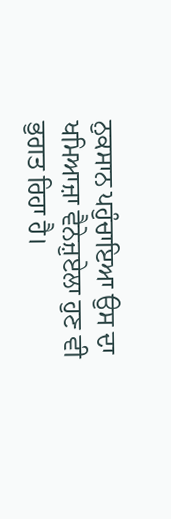ਨੁਕਸਾਨ ਪਹੁੰਚਾਇਆ ਉਸ ਦਾ ਖਮਿਆਜ਼ਾ ਵੈਨੇਜ਼ੁਏਲਾ ਹੁਣ ਵੀ ਭੁਗਤ ਰਿਹਾ ਹੈ।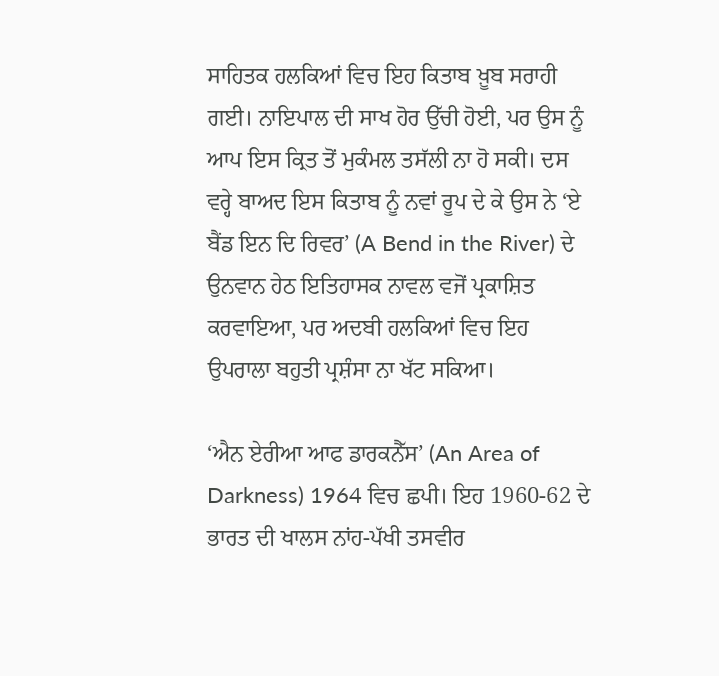ਸਾਹਿਤਕ ਹਲਕਿਆਂ ਵਿਚ ਇਹ ਕਿਤਾਬ ਖ਼ੂਬ ਸਰਾਹੀ ਗਈ। ਨਾਇਪਾਲ ਦੀ ਸਾਖ ਹੋਰ ਉੱਚੀ ਹੋਈ, ਪਰ ਉਸ ਨੂੰ ਆਪ ਇਸ ਕ੍ਰਿਤ ਤੋਂ ਮੁਕੰਮਲ ਤਸੱਲੀ ਨਾ ਹੋ ਸਕੀ। ਦਸ ਵਰ੍ਹੇ ਬਾਅਦ ਇਸ ਕਿਤਾਬ ਨੂੰ ਨਵਾਂ ਰੂਪ ਦੇ ਕੇ ਉਸ ਨੇ ‘ਏ ਬੈਂਡ ਇਨ ਦਿ ਰਿਵਰ’ (A Bend in the River) ਦੇ ਉਨਵਾਨ ਹੇਠ ਇਤਿਹਾਸਕ ਨਾਵਲ ਵਜੋਂ ਪ੍ਰਕਾਸ਼ਿਤ ਕਰਵਾਇਆ, ਪਰ ਅਦਬੀ ਹਲਕਿਆਂ ਵਿਚ ਇਹ ਉਪਰਾਲਾ ਬਹੁਤੀ ਪ੍ਰਸ਼ੰਸਾ ਨਾ ਖੱਟ ਸਕਿਆ।

‘ਐਨ ਏਰੀਆ ਆਫ ਡਾਰਕਨੈੱਸ’ (An Area of Darkness) 1964 ਵਿਚ ਛਪੀ। ਇਹ 1960-62 ਦੇ ਭਾਰਤ ਦੀ ਖਾਲਸ ਨਾਂਹ-ਪੱਖੀ ਤਸਵੀਰ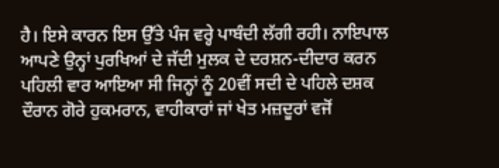ਹੈ। ਇਸੇ ਕਾਰਨ ਇਸ ਉੱਤੇ ਪੰਜ ਵਰ੍ਹੇ ਪਾਬੰਦੀ ਲੱਗੀ ਰਹੀ। ਨਾਇਪਾਲ ਆਪਣੇ ਉਨ੍ਹਾਂ ਪੁਰਖਿਆਂ ਦੇ ਜੱਦੀ ਮੁਲਕ ਦੇ ਦਰਸ਼ਨ-ਦੀਦਾਰ ਕਰਨ ਪਹਿਲੀ ਵਾਰ ਆਇਆ ਸੀ ਜਿਨ੍ਹਾਂ ਨੂੰ 20ਵੀਂ ਸਦੀ ਦੇ ਪਹਿਲੇ ਦਸ਼ਕ ਦੌਰਾਨ ਗੋਰੇ ਹੁਕਮਰਾਨ, ਵਾਹੀਕਾਰਾਂ ਜਾਂ ਖੇਤ ਮਜ਼ਦੂਰਾਂ ਵਜੋਂ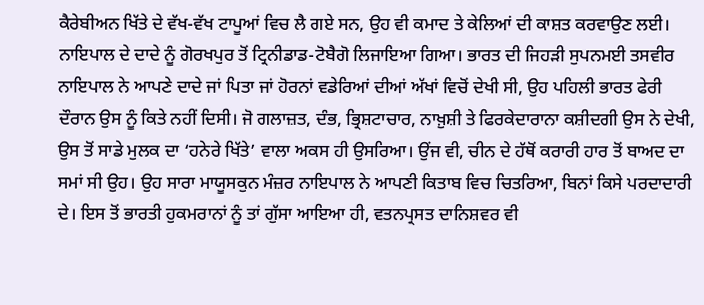ਕੈਰੇਬੀਅਨ ਖਿੱਤੇ ਦੇ ਵੱਖ-ਵੱਖ ਟਾਪੂਆਂ ਵਿਚ ਲੈ ਗਏ ਸਨ, ਉਹ ਵੀ ਕਮਾਦ ਤੇ ਕੇਲਿਆਂ ਦੀ ਕਾਸ਼ਤ ਕਰਵਾਉਣ ਲਈ। ਨਾਇਪਾਲ ਦੇ ਦਾਦੇ ਨੂੰ ਗੋਰਖਪੁਰ ਤੋਂ ਟ੍ਰਿਨੀਡਾਡ-ਟੋਬੈਗੋ ਲਿਜਾਇਆ ਗਿਆ। ਭਾਰਤ ਦੀ ਜਿਹੜੀ ਸੁਪਨਮਈ ਤਸਵੀਰ ਨਾਇਪਾਲ ਨੇ ਆਪਣੇ ਦਾਦੇ ਜਾਂ ਪਿਤਾ ਜਾਂ ਹੋਰਨਾਂ ਵਡੇਰਿਆਂ ਦੀਆਂ ਅੱਖਾਂ ਵਿਚੋਂ ਦੇਖੀ ਸੀ, ਉਹ ਪਹਿਲੀ ਭਾਰਤ ਫੇਰੀ ਦੌਰਾਨ ਉਸ ਨੂੰ ਕਿਤੇ ਨਹੀਂ ਦਿਸੀ। ਜੋ ਗਲਾਜ਼ਤ, ਦੰਭ, ਭ੍ਰਿਸ਼ਟਾਚਾਰ, ਨਾਖ਼ੁਸ਼ੀ ਤੇ ਫਿਰਕੇਦਾਰਾਨਾ ਕਸ਼ੀਦਗੀ ਉਸ ਨੇ ਦੇਖੀ, ਉਸ ਤੋਂ ਸਾਡੇ ਮੁਲਕ ਦਾ ‘ਹਨੇਰੇ ਖਿੱਤੇ’ ਵਾਲਾ ਅਕਸ ਹੀ ਉਸਰਿਆ। ਉਂਜ ਵੀ, ਚੀਨ ਦੇ ਹੱਥੋਂ ਕਰਾਰੀ ਹਾਰ ਤੋਂ ਬਾਅਦ ਦਾ ਸਮਾਂ ਸੀ ਉਹ। ਉਹ ਸਾਰਾ ਮਾਯੂਸਕੁਨ ਮੰਜ਼ਰ ਨਾਇਪਾਲ ਨੇ ਆਪਣੀ ਕਿਤਾਬ ਵਿਚ ਚਿਤਰਿਆ, ਬਿਨਾਂ ਕਿਸੇ ਪਰਦਾਦਾਰੀ ਦੇ। ਇਸ ਤੋਂ ਭਾਰਤੀ ਹੁਕਮਰਾਨਾਂ ਨੂੰ ਤਾਂ ਗੁੱਸਾ ਆਇਆ ਹੀ, ਵਤਨਪ੍ਰਸਤ ਦਾਨਿਸ਼ਵਰ ਵੀ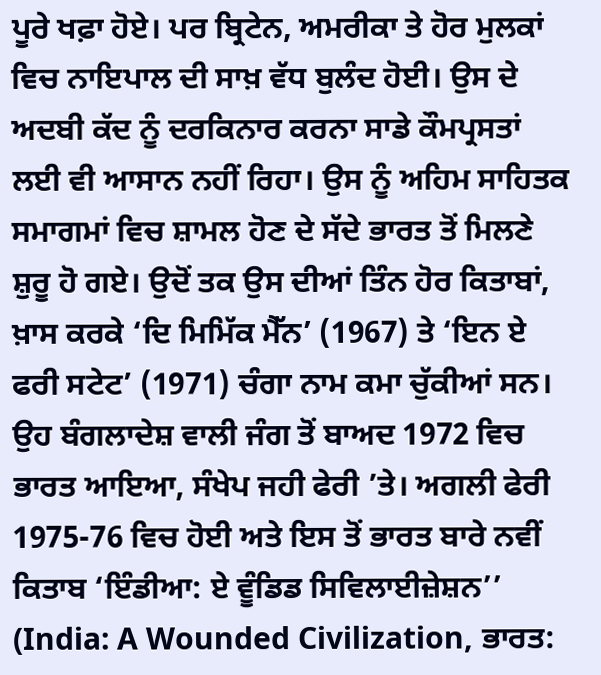ਪੂਰੇ ਖਫ਼ਾ ਹੋਏ। ਪਰ ਬ੍ਰਿਟੇਨ, ਅਮਰੀਕਾ ਤੇ ਹੋਰ ਮੁਲਕਾਂ ਵਿਚ ਨਾਇਪਾਲ ਦੀ ਸਾਖ਼ ਵੱਧ ਬੁਲੰਦ ਹੋਈ। ਉਸ ਦੇ ਅਦਬੀ ਕੱਦ ਨੂੰ ਦਰਕਿਨਾਰ ਕਰਨਾ ਸਾਡੇ ਕੌਮਪ੍ਰਸਤਾਂ ਲਈ ਵੀ ਆਸਾਨ ਨਹੀਂ ਰਿਹਾ। ਉਸ ਨੂੰ ਅਹਿਮ ਸਾਹਿਤਕ ਸਮਾਗਮਾਂ ਵਿਚ ਸ਼ਾਮਲ ਹੋਣ ਦੇ ਸੱਦੇ ਭਾਰਤ ਤੋਂ ਮਿਲਣੇ ਸ਼ੁਰੂ ਹੋ ਗਏ। ਉਦੋਂ ਤਕ ਉਸ ਦੀਆਂ ਤਿੰਨ ਹੋਰ ਕਿਤਾਬਾਂ, ਖ਼ਾਸ ਕਰਕੇ ‘ਦਿ ਮਿਮਿੱਕ ਮੈੱਨ’ (1967) ਤੇ ‘ਇਨ ਏ ਫਰੀ ਸਟੇਟ’ (1971) ਚੰਗਾ ਨਾਮ ਕਮਾ ਚੁੱਕੀਆਂ ਸਨ। ਉਹ ਬੰਗਲਾਦੇਸ਼ ਵਾਲੀ ਜੰਗ ਤੋਂ ਬਾਅਦ 1972 ਵਿਚ ਭਾਰਤ ਆਇਆ, ਸੰਖੇਪ ਜਹੀ ਫੇਰੀ ’ਤੇ। ਅਗਲੀ ਫੇਰੀ 1975-76 ਵਿਚ ਹੋਈ ਅਤੇ ਇਸ ਤੋਂ ਭਾਰਤ ਬਾਰੇ ਨਵੀਂ ਕਿਤਾਬ ‘ਇੰਡੀਆ: ਏ ਵੂੰਡਿਡ ਸਿਵਿਲਾਈਜ਼ੇਸ਼ਨ’’ (India: A Wounded Civilization, ਭਾਰਤ: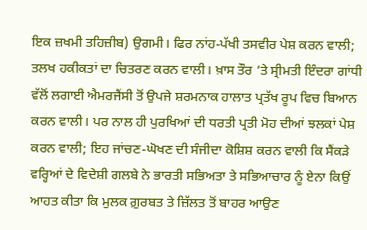ਇਕ ਜ਼ਖਮੀ ਤਹਿਜ਼ੀਬ) ਉਗਮੀ। ਫਿਰ ਨਾਂਹ-ਪੱਖੀ ਤਸਵੀਰ ਪੇਸ਼ ਕਰਨ ਵਾਲੀ; ਤਲਖ ਹਕੀਕਤਾਂ ਦਾ ਚਿਤਰਣ ਕਰਨ ਵਾਲੀ। ਖ਼ਾਸ ਤੌਰ ’ਤੇ ਸ੍ਰੀਮਤੀ ਇੰਦਰਾ ਗਾਂਧੀ ਵੱਲੋਂ ਲਗਾਈ ਐਮਰਜੈਂਸੀ ਤੋਂ ਉਪਜੇ ਸ਼ਰਮਨਾਕ ਹਾਲਾਤ ਪ੍ਰਤੱਖ ਰੂਪ ਵਿਚ ਬਿਆਨ ਕਰਨ ਵਾਲੀ। ਪਰ ਨਾਲ ਹੀ ਪੁਰਖਿਆਂ ਦੀ ਧਰਤੀ ਪ੍ਰਤੀ ਮੋਹ ਦੀਆਂ ਝਲਕਾਂ ਪੇਸ਼ ਕਰਨ ਵਾਲੀ; ਇਹ ਜਾਂਚਣ-ਘੋਖਣ ਦੀ ਸੰਜੀਦਾ ਕੋਸ਼ਿਸ਼ ਕਰਨ ਵਾਲੀ ਕਿ ਸੈਂਕੜੇ ਵਰ੍ਹਿਆਂ ਦੇ ਵਿਦੇਸ਼ੀ ਗਲਬੇ ਨੇ ਭਾਰਤੀ ਸਭਿਅਤਾ ਤੇ ਸਭਿਆਚਾਰ ਨੂੰ ਏਨਾ ਕਿਉਂ ਆਹਤ ਕੀਤਾ ਕਿ ਮੁਲਕ ਗ਼ੁਰਬਤ ਤੇ ਜ਼ਿੱਲਤ ਤੋਂ ਬਾਹਰ ਆਉਣ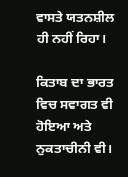ਵਾਸਤੇ ਯਤਨਸ਼ੀਲ ਹੀ ਨਹੀਂ ਰਿਹਾ।

ਕਿਤਾਬ ਦਾ ਭਾਰਤ ਵਿਚ ਸਵਾਗਤ ਵੀ ਹੋਇਆ ਅਤੇ ਨੁਕਤਾਚੀਨੀ ਵੀ।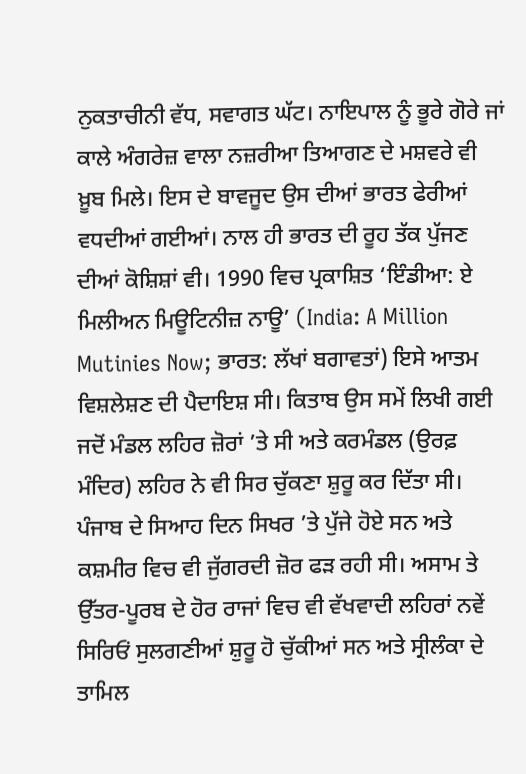ਨੁਕਤਾਚੀਨੀ ਵੱਧ, ਸਵਾਗਤ ਘੱਟ। ਨਾਇਪਾਲ ਨੂੰ ਭੂਰੇ ਗੋਰੇ ਜਾਂ ਕਾਲੇ ਅੰਗਰੇਜ਼ ਵਾਲਾ ਨਜ਼ਰੀਆ ਤਿਆਗਣ ਦੇ ਮਸ਼ਵਰੇ ਵੀ ਖ਼ੂਬ ਮਿਲੇ। ਇਸ ਦੇ ਬਾਵਜੂਦ ਉਸ ਦੀਆਂ ਭਾਰਤ ਫੇਰੀਆਂ ਵਧਦੀਆਂ ਗਈਆਂ। ਨਾਲ ਹੀ ਭਾਰਤ ਦੀ ਰੂਹ ਤੱਕ ਪੁੱਜਣ ਦੀਆਂ ਕੋਸ਼ਿਸ਼ਾਂ ਵੀ। 1990 ਵਿਚ ਪ੍ਰਕਾਸ਼ਿਤ ‘ਇੰਡੀਆ: ਏ ਮਿਲੀਅਨ ਮਿਊਟਿਨੀਜ਼ ਨਾਊ’ (India: A Million Mutinies Now; ਭਾਰਤ: ਲੱਖਾਂ ਬਗਾਵਤਾਂ) ਇਸੇ ਆਤਮ ਵਿਸ਼ਲੇਸ਼ਣ ਦੀ ਪੈਦਾਇਸ਼ ਸੀ। ਕਿਤਾਬ ਉਸ ਸਮੇਂ ਲਿਖੀ ਗਈ ਜਦੋਂ ਮੰਡਲ ਲਹਿਰ ਜ਼ੋਰਾਂ ’ਤੇ ਸੀ ਅਤੇ ਕਰਮੰਡਲ (ਉਰਫ਼ ਮੰਦਿਰ) ਲਹਿਰ ਨੇ ਵੀ ਸਿਰ ਚੁੱਕਣਾ ਸ਼ੁਰੂ ਕਰ ਦਿੱਤਾ ਸੀ। ਪੰਜਾਬ ਦੇ ਸਿਆਹ ਦਿਨ ਸਿਖਰ ’ਤੇ ਪੁੱਜੇ ਹੋਏ ਸਨ ਅਤੇ ਕਸ਼ਮੀਰ ਵਿਚ ਵੀ ਜੁੱਗਰਦੀ ਜ਼ੋਰ ਫੜ ਰਹੀ ਸੀ। ਅਸਾਮ ਤੇ ਉੱਤਰ-ਪੂਰਬ ਦੇ ਹੋਰ ਰਾਜਾਂ ਵਿਚ ਵੀ ਵੱਖਵਾਦੀ ਲਹਿਰਾਂ ਨਵੇਂ ਸਿਰਿਓਂ ਸੁਲਗਣੀਆਂ ਸ਼ੁਰੂ ਹੋ ਚੁੱਕੀਆਂ ਸਨ ਅਤੇ ਸ੍ਰੀਲੰਕਾ ਦੇ ਤਾਮਿਲ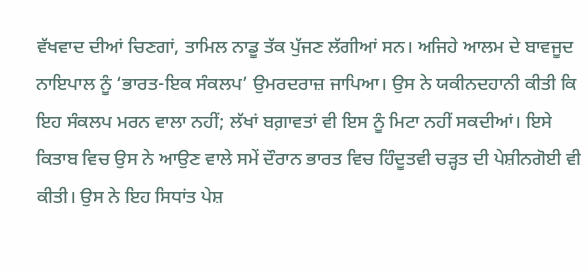ਵੱਖਵਾਦ ਦੀਆਂ ਚਿਣਗਾਂ, ਤਾਮਿਲ ਨਾਡੂ ਤੱਕ ਪੁੱਜਣ ਲੱਗੀਆਂ ਸਨ। ਅਜਿਹੇ ਆਲਮ ਦੇ ਬਾਵਜੂਦ ਨਾਇਪਾਲ ਨੂੰ ‘ਭਾਰਤ-ਇਕ ਸੰਕਲਪ’ ਉਮਰਦਰਾਜ਼ ਜਾਪਿਆ। ਉਸ ਨੇ ਯਕੀਨਦਹਾਨੀ ਕੀਤੀ ਕਿ ਇਹ ਸੰਕਲਪ ਮਰਨ ਵਾਲਾ ਨਹੀਂ; ਲੱਖਾਂ ਬਗ਼ਾਵਤਾਂ ਵੀ ਇਸ ਨੂੰ ਮਿਟਾ ਨਹੀਂ ਸਕਦੀਆਂ। ਇਸੇ ਕਿਤਾਬ ਵਿਚ ਉਸ ਨੇ ਆਉਣ ਵਾਲੇ ਸਮੇਂ ਦੌਰਾਨ ਭਾਰਤ ਵਿਚ ਹਿੰਦੂਤਵੀ ਚੜ੍ਹਤ ਦੀ ਪੇਸ਼ੀਨਗੋਈ ਵੀ ਕੀਤੀ। ਉਸ ਨੇ ਇਹ ਸਿਧਾਂਤ ਪੇਸ਼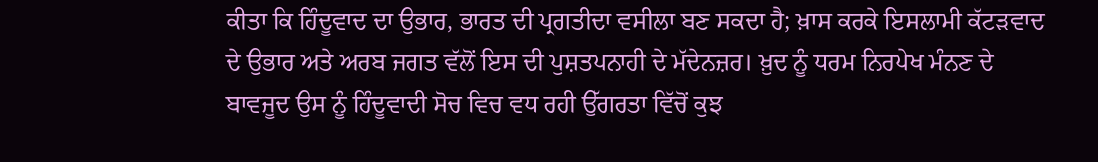ਕੀਤਾ ਕਿ ਹਿੰਦੂਵਾਦ ਦਾ ਉਭਾਰ, ਭਾਰਤ ਦੀ ਪ੍ਰਗਤੀਦਾ ਵਸੀਲਾ ਬਣ ਸਕਦਾ ਹੈ; ਖ਼ਾਸ ਕਰਕੇ ਇਸਲਾਮੀ ਕੱਟੜਵਾਦ ਦੇ ਉਭਾਰ ਅਤੇ ਅਰਬ ਜਗਤ ਵੱਲੋਂ ਇਸ ਦੀ ਪੁਸ਼ਤਪਨਾਹੀ ਦੇ ਮੱਦੇਨਜ਼ਰ। ਖ਼ੁਦ ਨੂੰ ਧਰਮ ਨਿਰਪੇਖ ਮੰਨਣ ਦੇ ਬਾਵਜੂਦ ਉਸ ਨੂੰ ਹਿੰਦੂਵਾਦੀ ਸੋਚ ਵਿਚ ਵਧ ਰਹੀ ਉੱਗਰਤਾ ਵਿੱਚੋਂ ਕੁਝ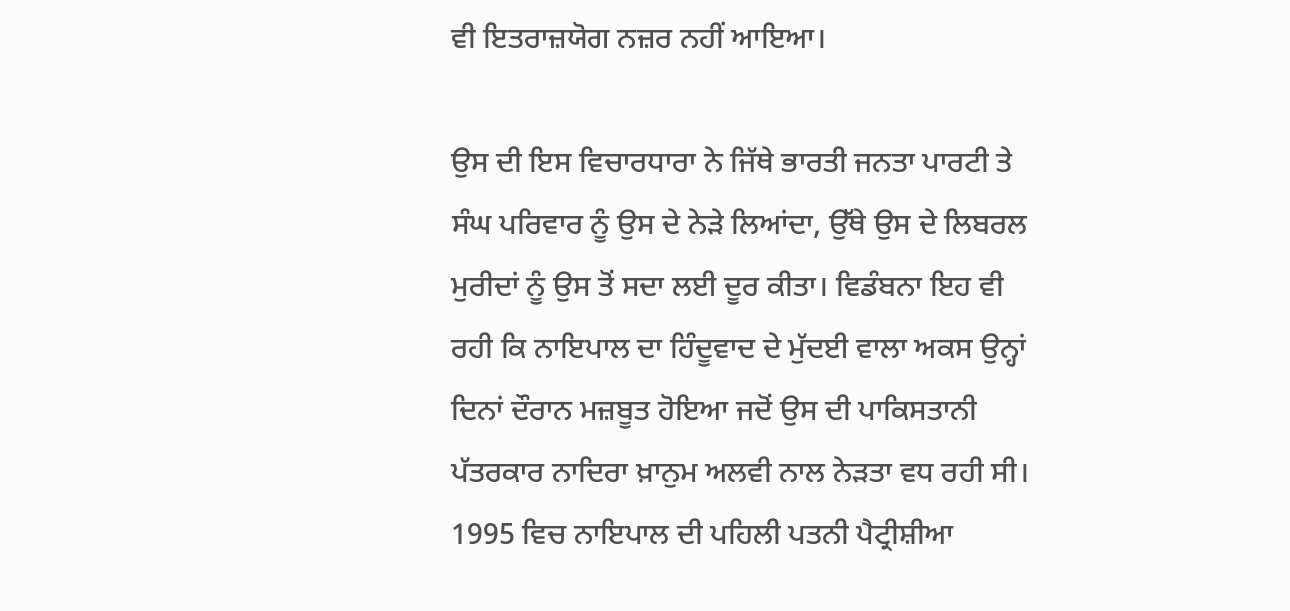ਵੀ ਇਤਰਾਜ਼ਯੋਗ ਨਜ਼ਰ ਨਹੀਂ ਆਇਆ।

ਉਸ ਦੀ ਇਸ ਵਿਚਾਰਧਾਰਾ ਨੇ ਜਿੱਥੇ ਭਾਰਤੀ ਜਨਤਾ ਪਾਰਟੀ ਤੇ ਸੰਘ ਪਰਿਵਾਰ ਨੂੰ ਉਸ ਦੇ ਨੇੜੇ ਲਿਆਂਦਾ, ਉੱਥੇ ਉਸ ਦੇ ਲਿਬਰਲ ਮੁਰੀਦਾਂ ਨੂੰ ਉਸ ਤੋਂ ਸਦਾ ਲਈ ਦੂਰ ਕੀਤਾ। ਵਿਡੰਬਨਾ ਇਹ ਵੀ ਰਹੀ ਕਿ ਨਾਇਪਾਲ ਦਾ ਹਿੰਦੂਵਾਦ ਦੇ ਮੁੱਦਈ ਵਾਲਾ ਅਕਸ ਉਨ੍ਹਾਂ ਦਿਨਾਂ ਦੌਰਾਨ ਮਜ਼ਬੂਤ ਹੋਇਆ ਜਦੋਂ ਉਸ ਦੀ ਪਾਕਿਸਤਾਨੀ ਪੱਤਰਕਾਰ ਨਾਦਿਰਾ ਖ਼ਾਨੁਮ ਅਲਵੀ ਨਾਲ ਨੇੜਤਾ ਵਧ ਰਹੀ ਸੀ। 1995 ਵਿਚ ਨਾਇਪਾਲ ਦੀ ਪਹਿਲੀ ਪਤਨੀ ਪੈਟ੍ਰੀਸ਼ੀਆ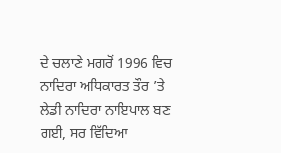ਦੇ ਚਲਾਣੇ ਮਗਰੋਂ 1996 ਵਿਚ ਨਾਦਿਰਾ ਅਧਿਕਾਰਤ ਤੌਰ ’ਤੇ ਲੇਡੀ ਨਾਦਿਰਾ ਨਾਇਪਾਲ ਬਣ ਗਈ, ਸਰ ਵਿੱਦਿਆ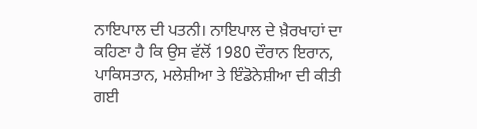ਨਾਇਪਾਲ ਦੀ ਪਤਨੀ। ਨਾਇਪਾਲ ਦੇ ਖ਼ੈਰਖਾਹਾਂ ਦਾ ਕਹਿਣਾ ਹੈ ਕਿ ਉਸ ਵੱਲੋਂ 1980 ਦੌਰਾਨ ਇਰਾਨ, ਪਾਕਿਸਤਾਨ, ਮਲੇਸ਼ੀਆ ਤੇ ਇੰਡੋਨੇਸ਼ੀਆ ਦੀ ਕੀਤੀ ਗਈ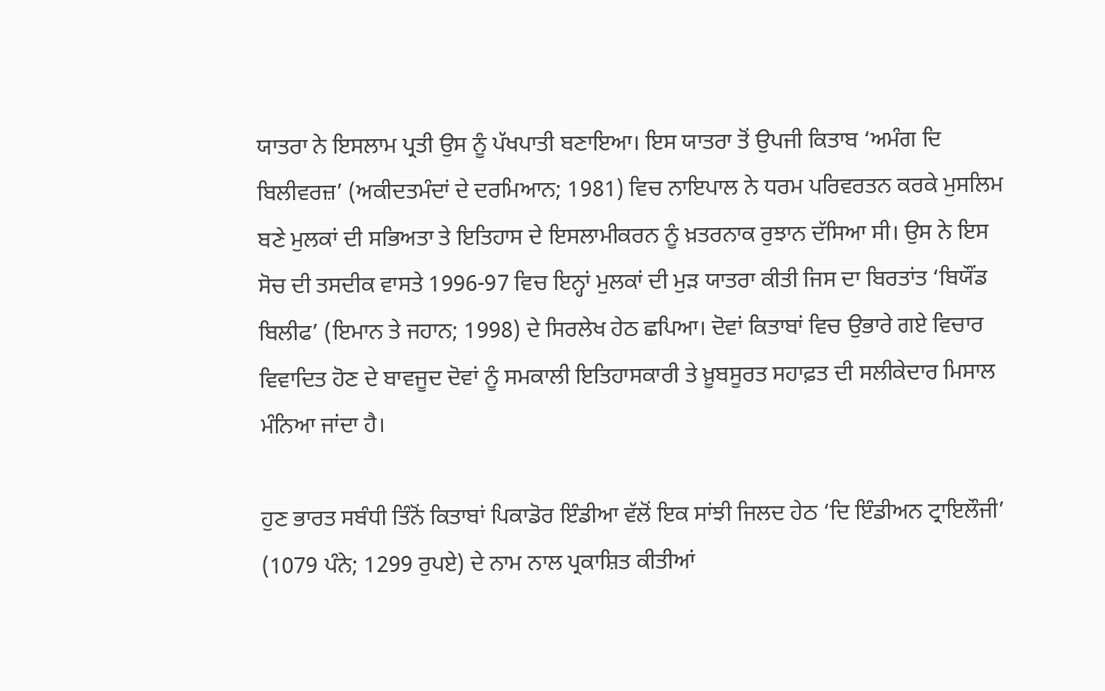ਯਾਤਰਾ ਨੇ ਇਸਲਾਮ ਪ੍ਰਤੀ ਉਸ ਨੂੰ ਪੱਖਪਾਤੀ ਬਣਾਇਆ। ਇਸ ਯਾਤਰਾ ਤੋਂ ਉਪਜੀ ਕਿਤਾਬ ‘ਅਮੰਗ ਦਿ ਬਿਲੀਵਰਜ਼’ (ਅਕੀਦਤਮੰਦਾਂ ਦੇ ਦਰਮਿਆਨ; 1981) ਵਿਚ ਨਾਇਪਾਲ ਨੇ ਧਰਮ ਪਰਿਵਰਤਨ ਕਰਕੇ ਮੁਸਲਿਮ ਬਣੇ ਮੁਲਕਾਂ ਦੀ ਸਭਿਅਤਾ ਤੇ ਇਤਿਹਾਸ ਦੇ ਇਸਲਾਮੀਕਰਨ ਨੂੰ ਖ਼ਤਰਨਾਕ ਰੁਝਾਨ ਦੱਸਿਆ ਸੀ। ਉਸ ਨੇ ਇਸ ਸੋਚ ਦੀ ਤਸਦੀਕ ਵਾਸਤੇ 1996-97 ਵਿਚ ਇਨ੍ਹਾਂ ਮੁਲਕਾਂ ਦੀ ਮੁੜ ਯਾਤਰਾ ਕੀਤੀ ਜਿਸ ਦਾ ਬਿਰਤਾਂਤ ‘ਬਿਯੌਂਡ ਬਿਲੀਫ’ (ਇਮਾਨ ਤੇ ਜਹਾਨ; 1998) ਦੇ ਸਿਰਲੇਖ ਹੇਠ ਛਪਿਆ। ਦੋਵਾਂ ਕਿਤਾਬਾਂ ਵਿਚ ਉਭਾਰੇ ਗਏ ਵਿਚਾਰ ਵਿਵਾਦਿਤ ਹੋਣ ਦੇ ਬਾਵਜੂਦ ਦੋਵਾਂ ਨੂੰ ਸਮਕਾਲੀ ਇਤਿਹਾਸਕਾਰੀ ਤੇ ਖ਼ੂਬਸੂਰਤ ਸਹਾਫ਼ਤ ਦੀ ਸਲੀਕੇਦਾਰ ਮਿਸਾਲ ਮੰਨਿਆ ਜਾਂਦਾ ਹੈ।

ਹੁਣ ਭਾਰਤ ਸਬੰਧੀ ਤਿੰਨੋਂ ਕਿਤਾਬਾਂ ਪਿਕਾਡੋਰ ਇੰਡੀਆ ਵੱਲੋਂ ਇਕ ਸਾਂਝੀ ਜਿਲਦ ਹੇਠ ‘ਦਿ ਇੰਡੀਅਨ ਟ੍ਰਾਇਲੌਜੀ’ (1079 ਪੰਨੇ; 1299 ਰੁਪਏ) ਦੇ ਨਾਮ ਨਾਲ ਪ੍ਰਕਾਸ਼ਿਤ ਕੀਤੀਆਂ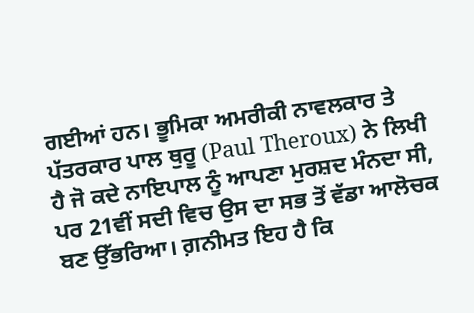ਗਈਆਂ ਹਨ। ਭੂਮਿਕਾ ਅਮਰੀਕੀ ਨਾਵਲਕਾਰ ਤੇ ਪੱਤਰਕਾਰ ਪਾਲ ਥੁਰੂ (Paul Theroux) ਨੇ ਲਿਖੀ ਹੈ ਜੋ ਕਦੇ ਨਾਇਪਾਲ ਨੂੰ ਆਪਣਾ ਮੁਰਸ਼ਦ ਮੰਨਦਾ ਸੀ, ਪਰ 21ਵੀਂ ਸਦੀ ਵਿਚ ਉਸ ਦਾ ਸਭ ਤੋਂ ਵੱਡਾ ਆਲੋਚਕ ਬਣ ਉੱਭਰਿਆ। ਗ਼ਨੀਮਤ ਇਹ ਹੈ ਕਿ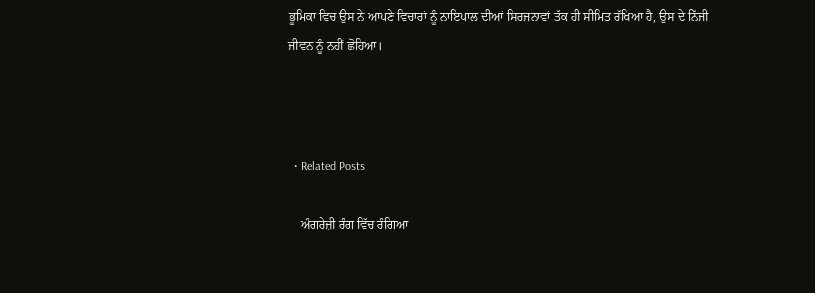ਭੂਮਿਕਾ ਵਿਚ ਉਸ ਨੇ ਆਪਣੇ ਵਿਚਾਰਾਂ ਨੂੰ ਨਾਇਪਾਲ ਦੀਆਂ ਸਿਰਜਨਾਵਾਂ ਤੱਕ ਹੀ ਸੀਮਿਤ ਰੱਖਿਆ ਹੈ, ਉਸ ਦੇ ਨਿੱਜੀ ਜੀਵਨ ਨੂੰ ਨਹੀਂ ਛੋਹਿਆ।



  • Related Posts

    ਅੰਗਰੇਜ਼ੀ ਰੰਗ ਵਿੱਚ ਰੰਗਿਆ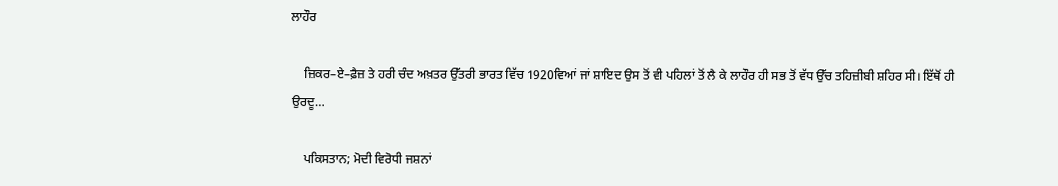ਲਾਹੌਰ

    ਜ਼ਿਕਰ–ਏ–ਫ਼ੈਜ਼ ਤੇ ਹਰੀ ਚੰਦ ਅਖ਼ਤਰ ਉੱਤਰੀ ਭਾਰਤ ਵਿੱਚ 1920ਵਿਆਂ ਜਾਂ ਸ਼ਾਇਦ ਉਸ ਤੋਂ ਵੀ ਪਹਿਲਾਂ ਤੋਂ ਲੈ ਕੇ ਲਾਹੌਰ ਹੀ ਸਭ ਤੋਂ ਵੱਧ ਉੱਚ ਤਹਿਜ਼ੀਬੀ ਸ਼ਹਿਰ ਸੀ। ਇੱਥੋਂ ਹੀ ਉਰਦੂ…

    ਪਕਿਸਤਾਨ; ਮੋਦੀ ਵਿਰੋਧੀ ਜਸ਼ਨਾਂ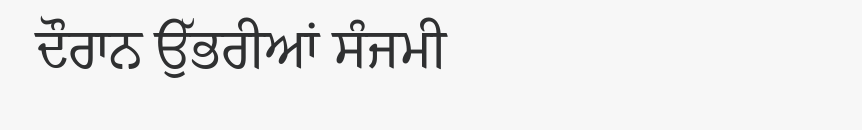ਦੌਰਾਨ ਉੱਭਰੀਆਂ ਸੰਜਮੀ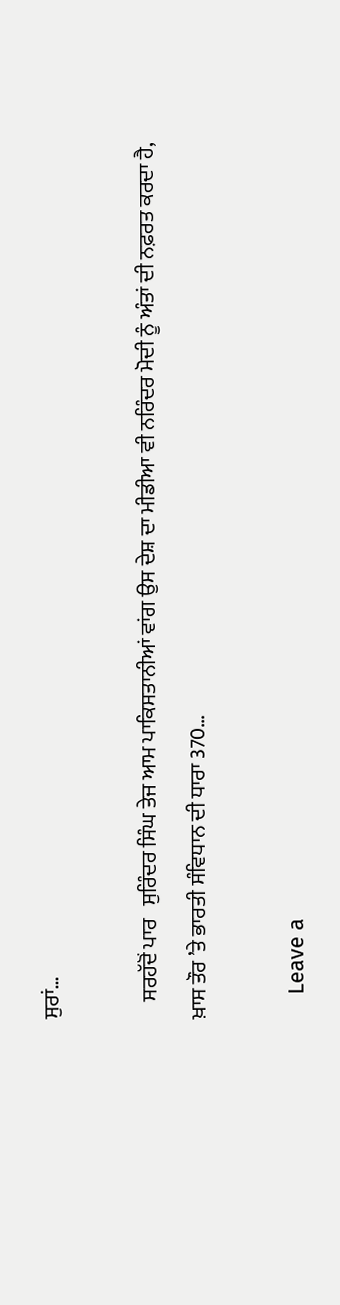ਸੁਰਾਂ…

    ਸਰਹੱਦੋਂ ਪਾਰ   ਸੁਰਿੰਦਰ ਸਿੰਘ ਤੇਜ ਆਮ ਪਾਕਿਸਤਾਨੀਆਂ ਵਾਂਗ ਉਸ ਦੇਸ਼ ਦਾ ਮੀਡੀਆ ਵੀ ਨਰਿੰਦਰ ਮੋਦੀ ਨੂੰ ਅੰਤਾਂ ਦੀ ਨਫ਼ਰਤ ਕਰਦਾ ਹੈ, ਖ਼ਾਸ ਤੌਰ ’ਤੇ ਭਾਰਤੀ ਸੰਵਿਧਾਨ ਦੀ ਧਾਰਾ 370…

    Leave a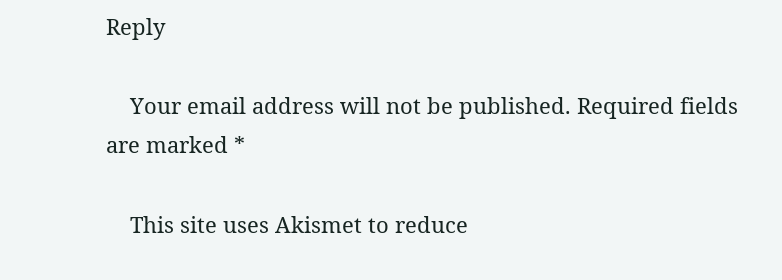Reply

    Your email address will not be published. Required fields are marked *

    This site uses Akismet to reduce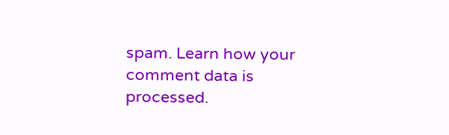spam. Learn how your comment data is processed.